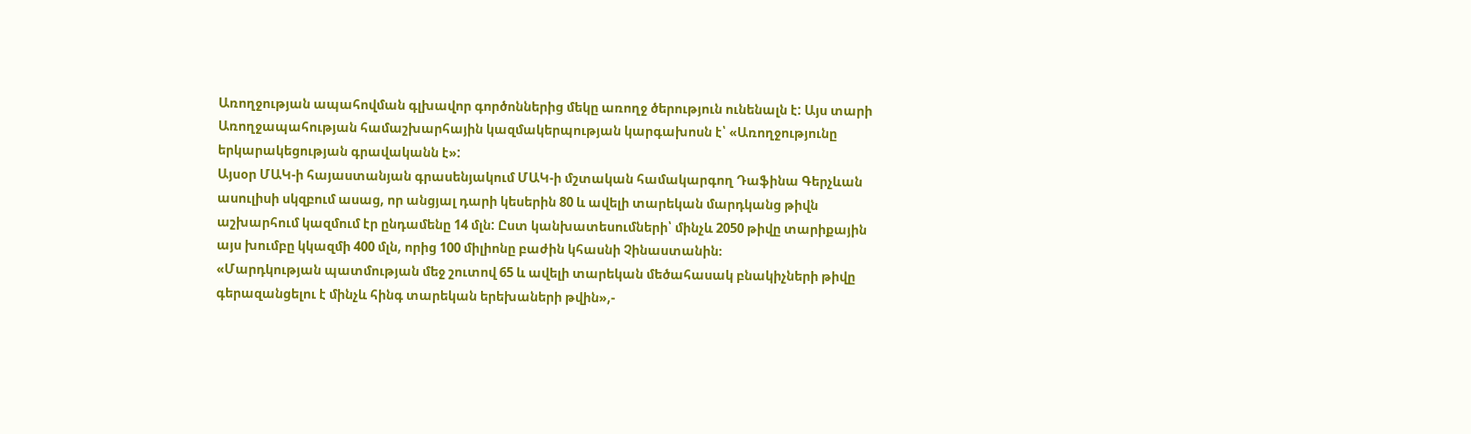Առողջության ապահովման գլխավոր գործոններից մեկը առողջ ծերություն ունենալն է: Այս տարի Առողջապահության համաշխարհային կազմակերպության կարգախոսն է՝ «Առողջությունը երկարակեցության գրավականն է»:
Այսօր ՄԱԿ-ի հայաստանյան գրասենյակում ՄԱԿ-ի մշտական համակարգող Դաֆինա Գերչևան ասուլիսի սկզբում ասաց, որ անցյալ դարի կեսերին 80 և ավելի տարեկան մարդկանց թիվն աշխարհում կազմում էր ընդամենը 14 մլն: Ըստ կանխատեսումների՝ մինչև 2050 թիվը տարիքային այս խումբը կկազմի 400 մլն, որից 100 միլիոնը բաժին կհասնի Չինաստանին։
«Մարդկության պատմության մեջ շուտով 65 և ավելի տարեկան մեծահասակ բնակիչների թիվը գերազանցելու է մինչև հինգ տարեկան երեխաների թվին»,-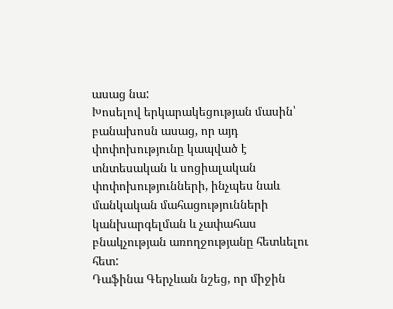ասաց նա:
Խոսելով երկարակեցության մասին՝ բանախոսն ասաց, որ այդ փոփոխությունը կապված է տնտեսական և սոցիալական փոփոխությունների, ինչպես նաև մանկական մահացությունների կանխարգելման և չափահաս բնակչության առողջությանը հետևելու հետ:
Դաֆինա Գերչևան նշեց, որ միջին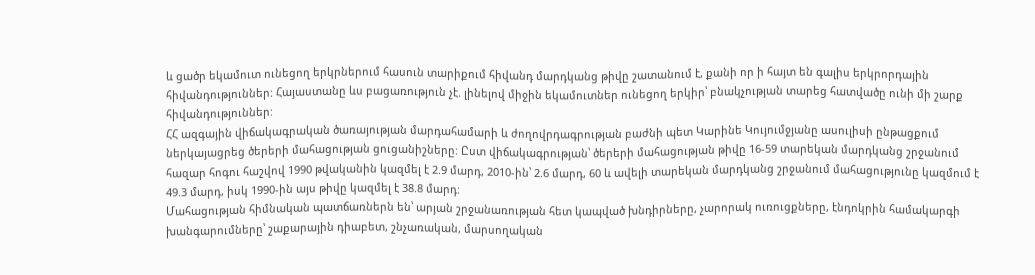և ցածր եկամուտ ունեցող երկրներում հասուն տարիքում հիվանդ մարդկանց թիվը շատանում է, քանի որ ի հայտ են գալիս երկրորդային հիվանդություններ: Հայաստանը ևս բացառություն չէ. լինելով միջին եկամուտներ ունեցող երկիր՝ բնակչության տարեց հատվածը ունի մի շարք հիվանդություններ:
ՀՀ ազգային վիճակագրական ծառայության մարդահամարի և ժողովրդագրության բաժնի պետ Կարինե Կույումջյանը ասուլիսի ընթացքում ներկայացրեց ծերերի մահացության ցուցանիշները: Ըստ վիճակագրության՝ ծերերի մահացության թիվը 16-59 տարեկան մարդկանց շրջանում հազար հոգու հաշվով 1990 թվականին կազմել է 2.9 մարդ, 2010-ին՝ 2.6 մարդ, 60 և ավելի տարեկան մարդկանց շրջանում մահացությունը կազմում է 49.3 մարդ, իսկ 1990-ին այս թիվը կազմել է 38.8 մարդ:
Մահացության հիմնական պատճառներն են՝ արյան շրջանառության հետ կապված խնդիրները, չարորակ ուռուցքները, էնդոկրին համակարգի խանգարումները՝ շաքարային դիաբետ, շնչառական, մարսողական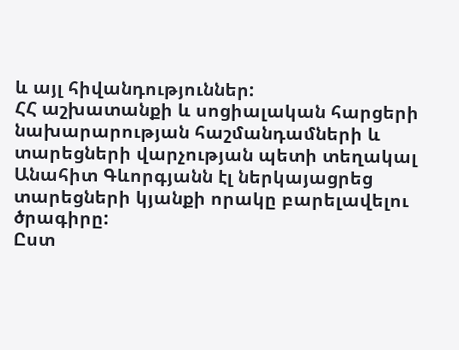և այլ հիվանդություններ:
ՀՀ աշխատանքի և սոցիալական հարցերի նախարարության հաշմանդամների և տարեցների վարչության պետի տեղակալ Անահիտ Գևորգյանն էլ ներկայացրեց տարեցների կյանքի որակը բարելավելու ծրագիրը:
Ըստ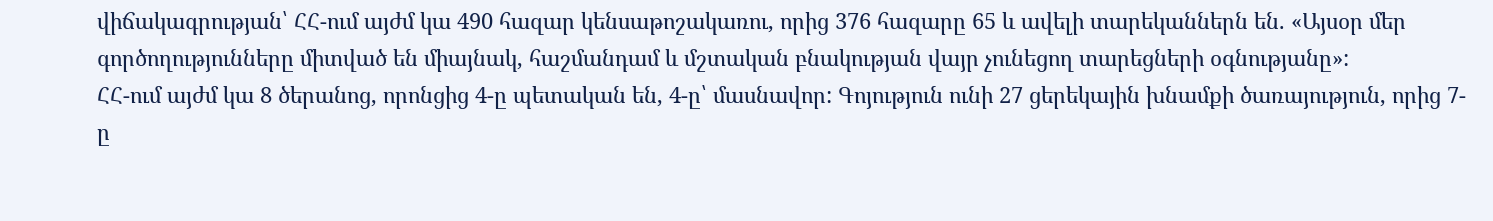վիճակագրության՝ ՀՀ-ում այժմ կա 490 հազար կենսաթոշակառու, որից 376 հազարը 65 և ավելի տարեկաններն են. «Այսօր մեր գործողությունները միտված են միայնակ, հաշմանդամ և մշտական բնակության վայր չունեցող տարեցների օգնությանը»:
ՀՀ-ում այժմ կա 8 ծերանոց, որոնցից 4-ը պետական են, 4-ը՝ մասնավոր: Գոյություն ունի 27 ցերեկային խնամքի ծառայություն, որից 7-ը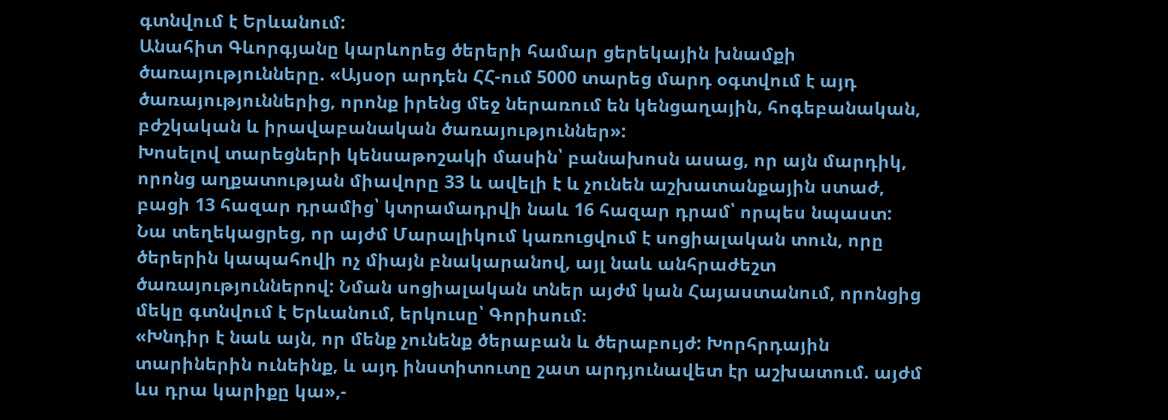գտնվում է Երևանում:
Անահիտ Գևորգյանը կարևորեց ծերերի համար ցերեկային խնամքի ծառայությունները. «Այսօր արդեն ՀՀ-ում 5000 տարեց մարդ օգտվում է այդ ծառայություններից, որոնք իրենց մեջ ներառում են կենցաղային, հոգեբանական, բժշկական և իրավաբանական ծառայություններ»:
Խոսելով տարեցների կենսաթոշակի մասին՝ բանախոսն ասաց, որ այն մարդիկ, որոնց աղքատության միավորը 33 և ավելի է և չունեն աշխատանքային ստաժ, բացի 13 հազար դրամից՝ կտրամադրվի նաև 16 հազար դրամ՝ որպես նպաստ:
Նա տեղեկացրեց, որ այժմ Մարալիկում կառուցվում է սոցիալական տուն, որը ծերերին կապահովի ոչ միայն բնակարանով, այլ նաև անհրաժեշտ ծառայություններով: Նման սոցիալական տներ այժմ կան Հայաստանում, որոնցից մեկը գտնվում է Երևանում, երկուսը՝ Գորիսում։
«Խնդիր է նաև այն, որ մենք չունենք ծերաբան և ծերաբույժ: Խորհրդային տարիներին ունեինք, և այդ ինստիտուտը շատ արդյունավետ էր աշխատում. այժմ ևս դրա կարիքը կա»,-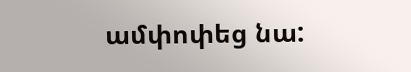ամփոփեց նա: